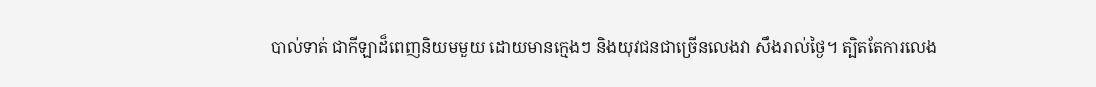បាល់ទាត់ ជាកីឡាដ៏ពេញនិយមមួយ ដោយមានក្មេងៗ និងយុវជនជាច្រើនលេងវា សឹងរាល់ថ្ងៃ។ ត្បិតតែការលេង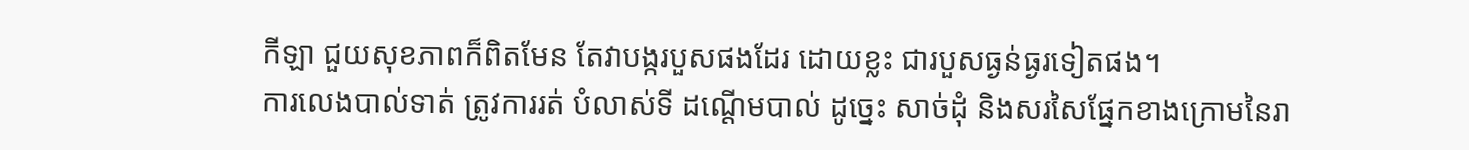កីឡា ជួយសុខភាពក៏ពិតមែន តែវាបង្ករបួសផងដែរ ដោយខ្លះ ជារបួសធ្ងន់ធ្ងរទៀតផង។
ការលេងបាល់ទាត់ ត្រូវការរត់ បំលាស់ទី ដណ្ដើមបាល់ ដូច្នេះ សាច់ដុំ និងសរសៃផ្នែកខាងក្រោមនៃរា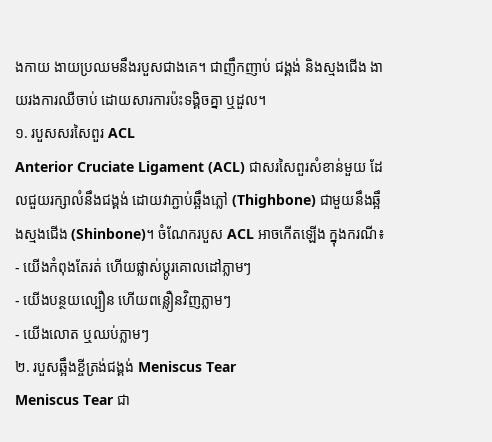ងកាយ ងាយប្រឈមនឹងរបួសជាងគេ។ ជាញឹកញាប់ ជង្គង់ និងស្មងជើង ងាយរងការឈឺចាប់ ដោយសារការប៉ះទង្គិចគ្នា ឬដួល។
១. របួសសរសៃពួរ ACL
Anterior Cruciate Ligament (ACL) ជាសរសៃពួរសំខាន់មួយ ដែលជួយរក្សាលំនឹងជង្គង់ ដោយវាភ្ជាប់ឆ្អឹងភ្លៅ (Thighbone) ជាមួយនឹងឆ្អឹងស្មងជើង (Shinbone)។ ចំណែករបួស ACL អាចកើតឡើង ក្នុងករណី៖
- យើងកំពុងតែរត់ ហើយផ្លាស់ប្ដូរគោលដៅភ្លាមៗ
- យើងបន្ថយល្បឿន ហើយពន្លឿនវិញភ្លាមៗ
- យើងលោត ឬឈប់ភ្លាមៗ
២. របួសឆ្អឹងខ្ចីត្រង់ជង្គង់ Meniscus Tear
Meniscus Tear ជា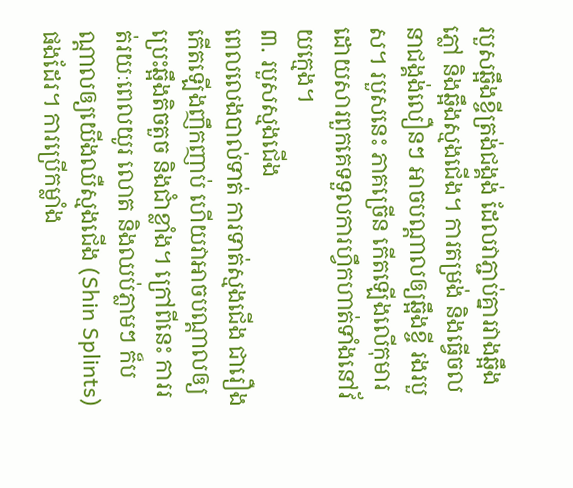របួសឆ្អឹងខ្ចីត្រង់ជង្គង់ ដែលវាភ្ជាប់គ្នារវាងឆ្អឹងភ្លៅ និងឆ្អឹងស្មងជើង។ ការតម្រង់ និងធ្វើចលនាជង្គង់លឿនៗ អាចបណ្ដាលឲ្យឆ្អឹងខ្ចី រងរបួស។ របួសនេះ ភាគច្រើន កើតឡើងលើកុមារ ដោយសារពួកគេទទួលការហ្វឹកហាត់ទាំងនៅវ័យក្មេង។
៣. របួសស្មងជើង
ពេលលេងបាល់ទាត់ ការទាត់ស្មងជើង ជារឿងកើតឡើងញឹកញាប់ ហើយវាអាចបណ្ដាលឲ្យប្រេះឆ្អឹងតិចតួច និងជាំខ្លាំង។ ក្រៅពីនេះ ការរត់រយៈពេលយូរ លោត និងឈប់ភ្លាមៗ ក៏បណ្ដាលឲ្យយើងឈឺស្មងជើង (Shin Splints) ផងដែរ។ ការប្រើកម្លាំង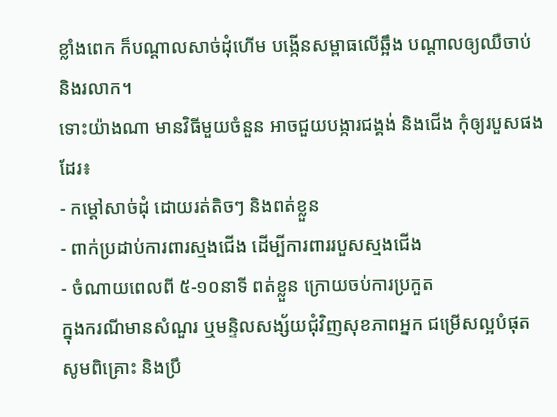ខ្លាំងពេក ក៏បណ្ដាលសាច់ដុំហើម បង្កើនសម្ពាធលើឆ្អឹង បណ្ដាលឲ្យឈឺចាប់ និងរលាក។
ទោះយ៉ាងណា មានវិធីមួយចំនួន អាចជួយបង្ការជង្គង់ និងជើង កុំឲ្យរបួសផងដែរ៖
- កម្ដៅសាច់ដុំ ដោយរត់តិចៗ និងពត់ខ្លួន
- ពាក់ប្រដាប់ការពារស្មងជើង ដើម្បីការពាររបួសស្មងជើង
- ចំណាយពេលពី ៥-១០នាទី ពត់ខ្លួន ក្រោយចប់ការប្រកួត
ក្នុងករណីមានសំណួរ ឬមន្ទិលសង្ស័យជុំវិញសុខភាពអ្នក ជម្រើសល្អបំផុត សូមពិគ្រោះ និងប្រឹ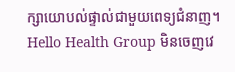ក្សាយោបល់ផ្ទាល់ជាមួយពេទ្យជំនាញ។ Hello Health Group មិនចេញវេ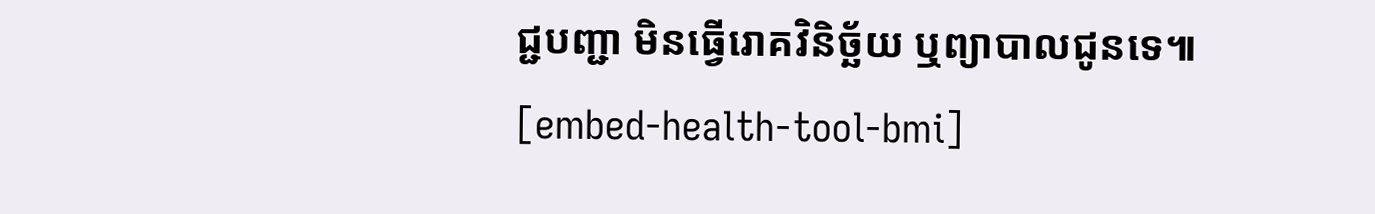ជ្ជបញ្ជា មិនធ្វើរោគវិនិច្ឆ័យ ឬព្យាបាលជូនទេ៕
[embed-health-tool-bmi]